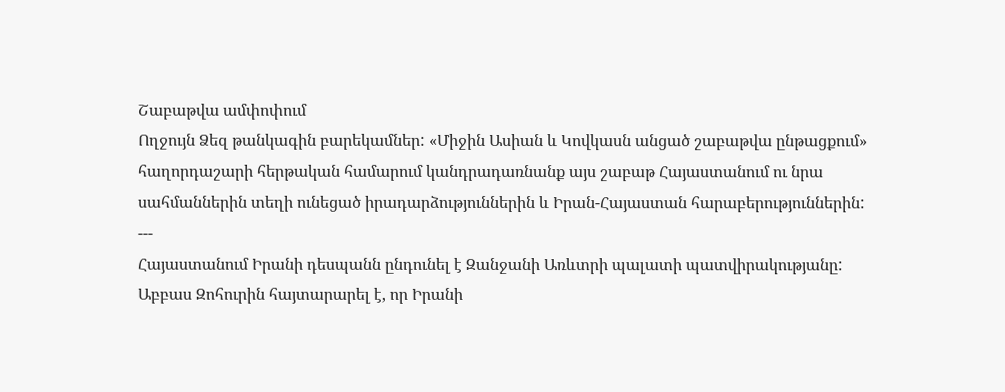Շաբաթվա ամփոփում
Ողջույն Ձեզ թանկագին բարեկամներ: «Միջին Ասիան և Կովկասն անցած շաբաթվա ընթացքում» հաղորդաշարի հերթական համարում կանդրադառնանք այս շաբաթ Հայաստանում ու նրա սահմաններին տեղի ունեցած իրադարձություններին և Իրան-Հայաստան հարաբերություններին:
---
Հայաստանում Իրանի դեսպանն ընդունել է Զանջանի Առևտրի պալատի պատվիրակությանը: Աբբաս Զոհուրին հայտարարել է, որ Իրանի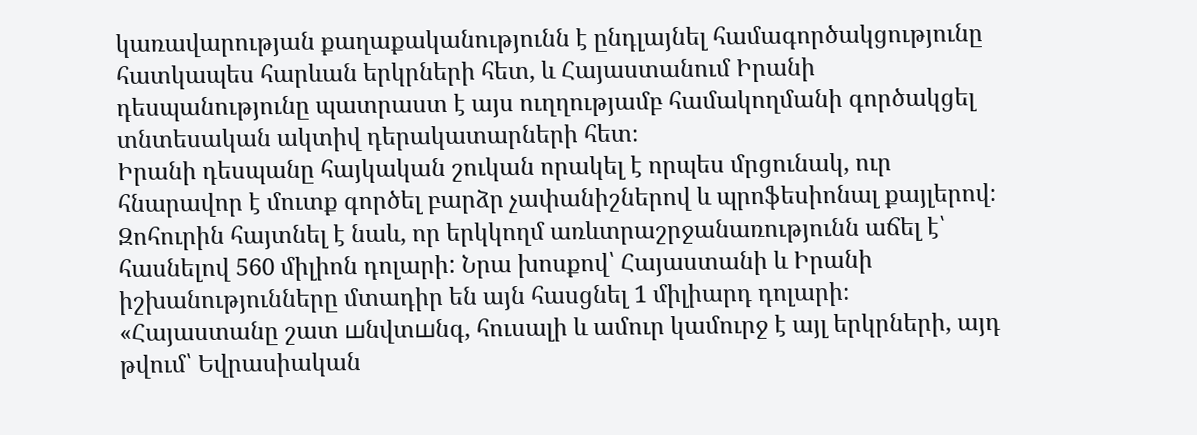կառավարության քաղաքականությունն է ընդլայնել համագործակցությունը հատկապես հարևան երկրների հետ, և Հայաստանում Իրանի դեսպանությունը պատրաստ է այս ուղղությամբ համակողմանի գործակցել տնտեսական ակտիվ դերակատարների հետ։
Իրանի դեսպանը հայկական շուկան որակել է որպես մրցունակ, ուր հնարավոր է մուտք գործել բարձր չափանիշներով և պրոֆեսիոնալ քայլերով։
Զոհուրին հայտնել է նաև, որ երկկողմ առևտրաշրջանառությունն աճել է՝ հասնելով 560 միլիոն դոլարի: Նրա խոսքով՝ Հայաստանի և Իրանի իշխանությունները մտադիր են այն հասցնել 1 միլիարդ դոլարի։
«Հայաստանը շատ шնվտшնգ, հուսալի և ամուր կամուրջ է այլ երկրների, այդ թվում՝ Եվրասիական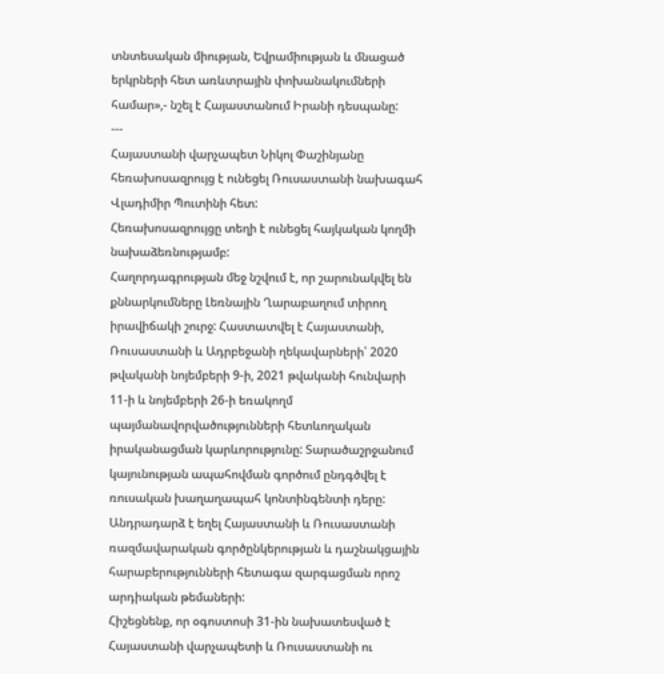տնտեսական միության, Եվրամիության և մնացած երկրների հետ առևտրային փոխանակումների համար»,- նշել է Հայաստանում Իրանի դեսպանը:
---
Հայաստանի վարչապետ Նիկոլ Փաշինյանը հեռախոսազրույց է ունեցել Ռուսաստանի նախագահ Վլադիմիր Պուտինի հետ:
Հեռախոսազրույցը տեղի է ունեցել հայկական կողմի նախաձեռնությամբ:
Հաղորդագրության մեջ նշվում է, որ շարունակվել են քննարկումները Լեռնային Ղարաբաղում տիրող իրավիճակի շուրջ: Հաստատվել է Հայաստանի, Ռուսաստանի և Ադրբեջանի ղեկավարների՝ 2020 թվականի նոյեմբերի 9-ի, 2021 թվականի հունվարի 11-ի և նոյեմբերի 26-ի եռակողմ պայմանավորվածությունների հետևողական իրականացման կարևորությունը: Տարածաշրջանում կայունության ապահովման գործում ընդգծվել է ռուսական խաղաղապահ կոնտինգենտի դերը:
Անդրադարձ է եղել Հայաստանի և Ռուսաստանի ռազմավարական գործընկերության և դաշնակցային հարաբերությունների հետագա զարգացման որոշ արդիական թեմաների:
Հիշեցնենք, որ օգոստոսի 31-ին նախատեսված է Հայաստանի վարչապետի և Ռուսաստանի ու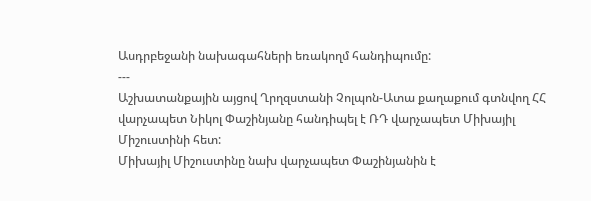Ասդրբեջանի նախագահների եռակողմ հանդիպումը:
---
Աշխատանքային այցով Ղրղզստանի Չոլպոն-Ատա քաղաքում գտնվող ՀՀ վարչապետ Նիկոլ Փաշինյանը հանդիպել է ՌԴ վարչապետ Միխայիլ Միշուստինի հետ:
Միխայիլ Միշուստինը նախ վարչապետ Փաշինյանին է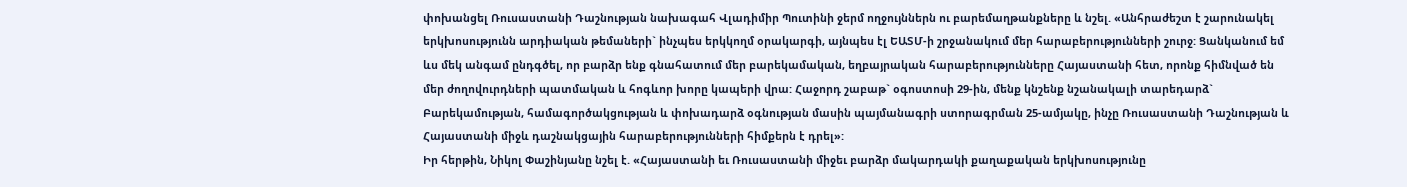փոխանցել Ռուսաստանի Դաշնության նախագահ Վլադիմիր Պուտինի ջերմ ողջույններն ու բարեմաղթանքները և նշել. «Անհրաժեշտ է շարունակել երկխոսությունն արդիական թեմաների` ինչպես երկկողմ օրակարգի, այնպես էլ ԵԱՏՄ-ի շրջանակում մեր հարաբերությունների շուրջ: Ցանկանում եմ ևս մեկ անգամ ընդգծել, որ բարձր ենք գնահատում մեր բարեկամական, եղբայրական հարաբերությունները Հայաստանի հետ, որոնք հիմնված են մեր ժողովուրդների պատմական և հոգևոր խորը կապերի վրա: Հաջորդ շաբաթ` օգոստոսի 29-ին, մենք կնշենք նշանակալի տարեդարձ` Բարեկամության, համագործակցության և փոխադարձ օգնության մասին պայմանագրի ստորագրման 25-ամյակը, ինչը Ռուսաստանի Դաշնության և Հայաստանի միջև դաշնակցային հարաբերությունների հիմքերն է դրել»:
Իր հերթին, Նիկոլ Փաշինյանը նշել է. «Հայաստանի եւ Ռուսաստանի միջեւ բարձր մակարդակի քաղաքական երկխոսությունը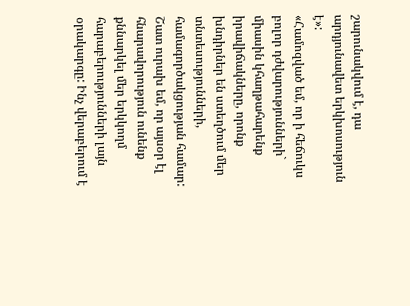շարունակվում է, դա արդյունավետ երկխոսություն է»:
«Համոզված եմ, որ ի հեճուկս բոլոր դժվարությունների` միասին կհաղթահարենք իրավիճակները, որոնք խնդիրներ են ստեղծում մեր տնտեսությունների, համագործակցության համար: Շատ ուրախ եմ, որ այսօր էլ հնարավորություն ունենք քննարկել մեր երկկողմ հարաբերությունների լայն օրակարգը: Ինչ վերաբերում է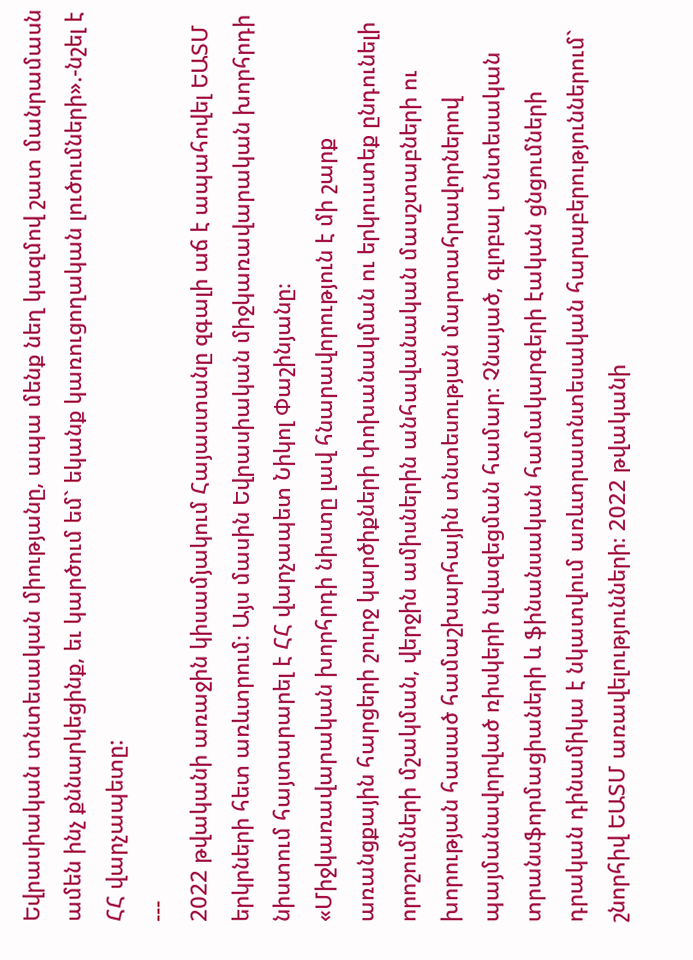Եվրասիական տնտեսական միությանը, ապա մենք նեղ կազմով շատ մանրամասն ամեն ինչ քննարկեցինք, եւ կարծում եմ` եկանք կառուցողական լուծումների».-նշել է ՀՀ վարչապետը:
---
2022 թվականի առաջին կիսամյակում Հայաստանը զգալի աճ է ապահովել ԵԱՏՄ երկրների հետ առևտրում։ Այս մասին Եվրասիական միջկառավարական խորհրդի նիստում հայտարարել է ՀՀ վարչապետ Նիկոլ Փաշինյանը։
«Միջկառավարական խորհրդի նիստը լավ հնարավորություն է մի շարք առանցքային հարցերի շուրջ կարծիքների փոխանակման ու երկուստեք ընդունելի որոշումների մշակման, վերջին ամիսներին անհավանական մասշտաբների ու խորության հասած համաշխարհային տնտեսության մարտահրավորներով պայմանավորված ռիսկերի նվազեցման համար։ Չնայած, գլոբալ տնտեսական տրանսֆորմացիաների և ֆինանսական համակարգերի էական ցնցումների դրական դինամիկա է նկատվում առևտրատնտեսական հարաբերություններում` շնորհիվ ԵԱՏՄ առավելությունների։ 2022 թվականի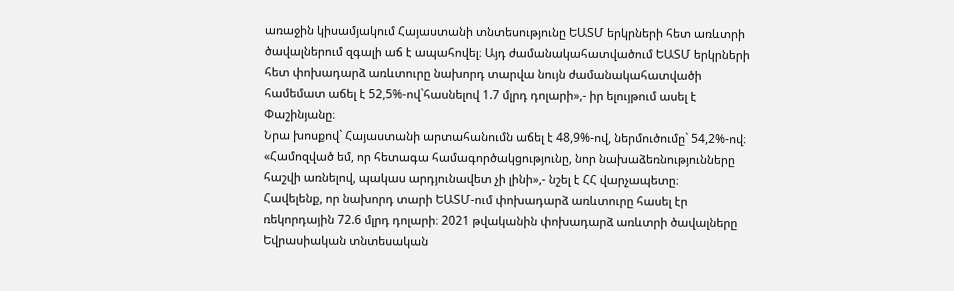առաջին կիսամյակում Հայաստանի տնտեսությունը ԵԱՏՄ երկրների հետ առևտրի ծավալներում զգալի աճ է ապահովել։ Այդ ժամանակահատվածում ԵԱՏՄ երկրների հետ փոխադարձ առևտուրը նախորդ տարվա նույն ժամանակահատվածի համեմատ աճել է 52,5%-ով`հասնելով 1.7 մլրդ դոլարի»,- իր ելույթում ասել է Փաշինյանը։
Նրա խոսքով` Հայաստանի արտահանումն աճել է 48,9%-ով, ներմուծումը` 54,2%-ով։
«Համոզված եմ, որ հետագա համագործակցությունը, նոր նախաձեռնությունները հաշվի առնելով, պակաս արդյունավետ չի լինի»,- նշել է ՀՀ վարչապետը։
Հավելենք, որ նախորդ տարի ԵԱՏՄ-ում փոխադարձ առևտուրը հասել էր ռեկորդային 72.6 մլրդ դոլարի։ 2021 թվականին փոխադարձ առևտրի ծավալները Եվրասիական տնտեսական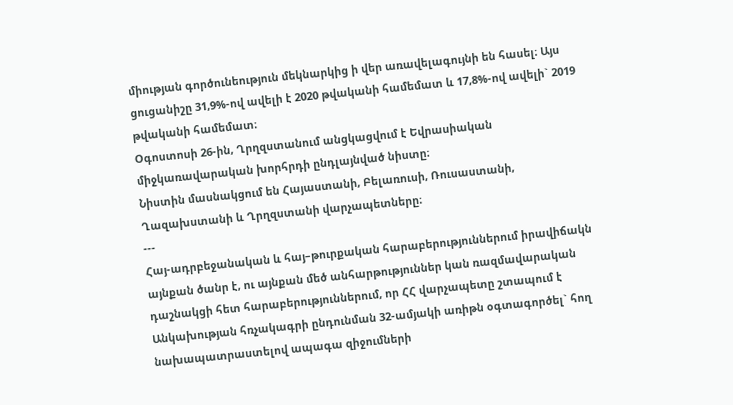միության գործունեություն մեկնարկից ի վեր առավելագույնի են հասել։ Այս ցուցանիշը 31,9%-ով ավելի է 2020 թվականի համեմատ և 17,8%-ով ավելի` 2019 թվականի համեմատ։
Օգոստոսի 26-ին, Ղրղզստանում անցկացվում է Եվրասիական միջկառավարական խորհրդի ընդլայնված նիստը։
Նիստին մասնակցում են Հայաստանի, Բելառուսի, Ռուսաստանի, Ղազախստանի և Ղրղզստանի վարչապետները։
---
Հայ-ադրբեջանական և հայ–թուրքական հարաբերություններում իրավիճակն այնքան ծանր է, ու այնքան մեծ անհարթություններ կան ռազմավարական դաշնակցի հետ հարաբերություններում, որ ՀՀ վարչապետը շտապում է Անկախության հռչակագրի ընդունման 32-ամյակի առիթն օգտագործել` հող նախապատրաստելով ապագա զիջումների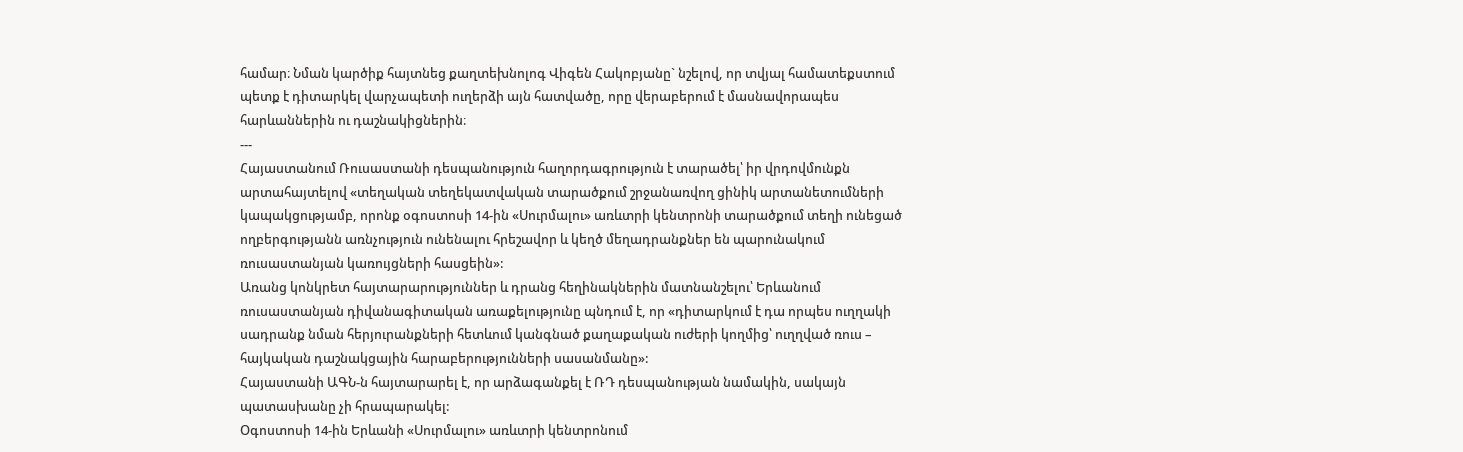համար։ Նման կարծիք հայտնեց քաղտեխնոլոգ Վիգեն Հակոբյանը` նշելով, որ տվյալ համատեքստում պետք է դիտարկել վարչապետի ուղերձի այն հատվածը, որը վերաբերում է մասնավորապես հարևաններին ու դաշնակիցներին։
---
Հայաստանում Ռուսաստանի դեսպանություն հաղորդագրություն է տարածել՝ իր վրդովմունքն արտահայտելով «տեղական տեղեկատվական տարածքում շրջանառվող ցինիկ արտանետումների կապակցությամբ, որոնք օգոստոսի 14-ին «Սուրմալու» առևտրի կենտրոնի տարածքում տեղի ունեցած ողբերգությանն առնչություն ունենալու հրեշավոր և կեղծ մեղադրանքներ են պարունակում ռուսաստանյան կառույցների հասցեին»:
Առանց կոնկրետ հայտարարություններ և դրանց հեղինակներին մատնանշելու՝ Երևանում ռուսաստանյան դիվանագիտական առաքելությունը պնդում է, որ «դիտարկում է դա որպես ուղղակի սադրանք նման հերյուրանքների հետևում կանգնած քաղաքական ուժերի կողմից՝ ուղղված ռուս – հայկական դաշնակցային հարաբերությունների սասանմանը»:
Հայաստանի ԱԳՆ-ն հայտարարել է, որ արձագանքել է ՌԴ դեսպանության նամակին, սակայն պատասխանը չի հրապարակել:
Օգոստոսի 14-ին Երևանի «Սուրմալու» առևտրի կենտրոնում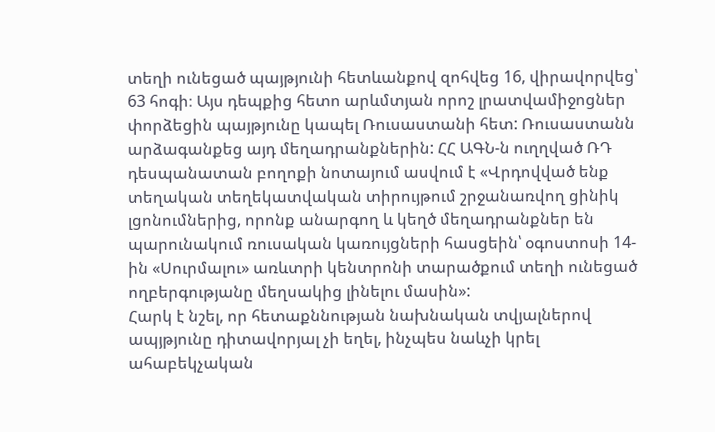տեղի ունեցած պայթյունի հետևանքով զոհվեց 16, վիրավորվեց՝ 63 հոգի։ Այս դեպքից հետո արևմտյան որոշ լրատվամիջոցներ փորձեցին պայթյունը կապել Ռուսաստանի հետ: Ռուսաստանն արձագանքեց այդ մեղադրանքներին: ՀՀ ԱԳՆ-ն ուղղված ՌԴ դեսպանատան բողոքի նոտայում ասվում է «Վրդովված ենք տեղական տեղեկատվական տիրույթում շրջանառվող ցինիկ լցոնումներից, որոնք անարգող և կեղծ մեղադրանքներ են պարունակում ռուսական կառույցների հասցեին՝ օգոստոսի 14-ին «Սուրմալու» առևտրի կենտրոնի տարածքում տեղի ունեցած ողբերգությանը մեղսակից լինելու մասին»:
Հարկ է նշել, որ հետաքննության նախնական տվյալներով ապյթյունը դիտավորյալ չի եղել, ինչպես նաևչի կրել ահաբեկչական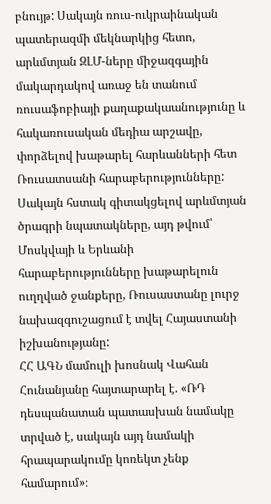բնույթ: Սակայն ռուս-ուկրաինական պատերազմի մեկնարկից հետո, արևմտյան ԶԼՄ-ները միջազգային մակարդակով առաջ են տանում ռուսաֆոբիայի քաղաքակաանությունը և հակառուսական մեդիա արշավը, փորձելով խաթարել հարևանների հետ Ռուսատսանի հարաբերությունները: Սակայն հստակ գիտակցելով արևմտյան ծրագրի նպատակները, այդ թվում՝ Մոսկվայի և Երևանի հարաբերությունները խաթարելուն ուղղված ջանքերը, Ռուսաստանը լուրջ նախազգուշացում է տվել Հայաստանի իշխանությանը:
ՀՀ ԱԳՆ մամուլի խոսնակ Վահան Հունանյանը հայտարարել է. «ՌԴ դեսպանատան պատասխան նամակը տրված է, սակայն այդ նամակի հրապարակումը կոռեկտ չենք համարում»։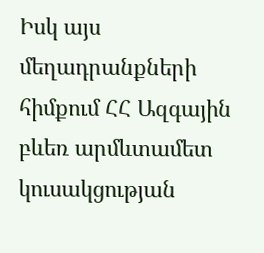Իսկ այս մեղադրանքների հիմքում ՀՀ Ազգային բևեռ արմևտամետ կուսակցության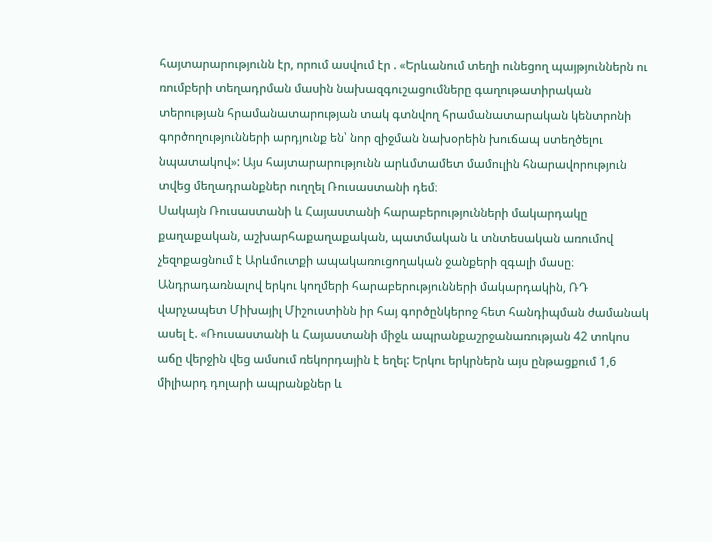հայտարարությունն էր, որում ասվում էր . «Երևանում տեղի ունեցող պայթյուններն ու ռումբերի տեղադրման մասին նախազգուշացումները գաղութատիրական տերության հրամանատարության տակ գտնվող հրամանատարական կենտրոնի գործողությունների արդյունք են՝ նոր զիջման նախօրեին խուճապ ստեղծելու նպատակով»: Այս հայտարարությունն արևմտամետ մամուլին հնարավորություն տվեց մեղադրանքներ ուղղել Ռուսաստանի դեմ։
Սակայն Ռուսաստանի և Հայաստանի հարաբերությունների մակարդակը քաղաքական, աշխարհաքաղաքական, պատմական և տնտեսական առումով չեզոքացնում է Արևմուտքի ապակառուցողական ջանքերի զգալի մասը։ Անդրադառնալով երկու կողմերի հարաբերությունների մակարդակին, ՌԴ վարչապետ Միխայիլ Միշուստինն իր հայ գործընկերոջ հետ հանդիպման ժամանակ ասել է. «Ռուսաստանի և Հայաստանի միջև ապրանքաշրջանառության 42 տոկոս աճը վերջին վեց ամսում ռեկորդային է եղել: Երկու երկրներն այս ընթացքում 1,6 միլիարդ դոլարի ապրանքներ և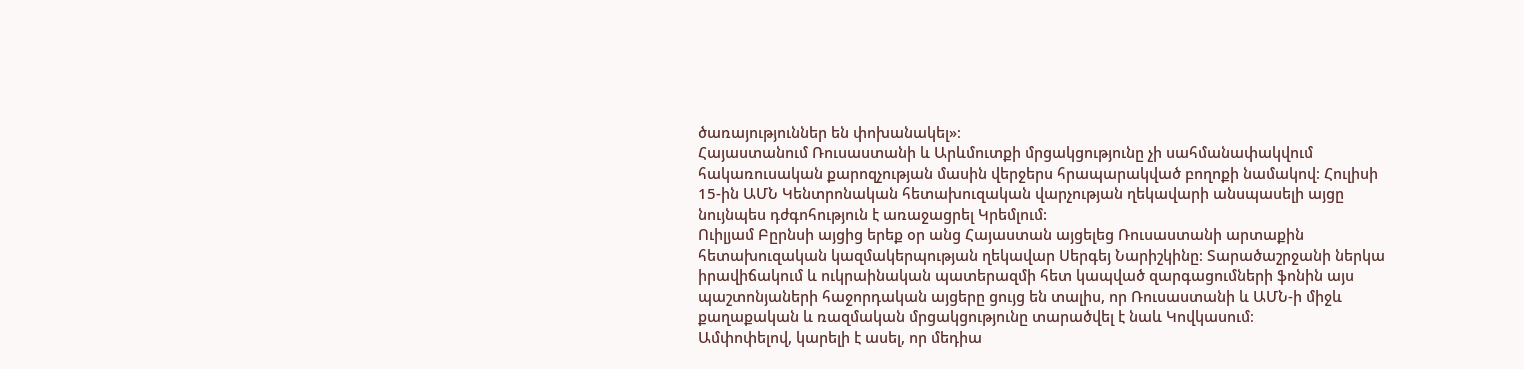ծառայություններ են փոխանակել»։
Հայաստանում Ռուսաստանի և Արևմուտքի մրցակցությունը չի սահմանափակվում հակառուսական քարոզչության մասին վերջերս հրապարակված բողոքի նամակով։ Հուլիսի 15-ին ԱՄՆ Կենտրոնական հետախուզական վարչության ղեկավարի անսպասելի այցը նույնպես դժգոհություն է առաջացրել Կրեմլում:
Ուիլյամ Բըրնսի այցից երեք օր անց Հայաստան այցելեց Ռուսաստանի արտաքին հետախուզական կազմակերպության ղեկավար Սերգեյ Նարիշկինը։ Տարածաշրջանի ներկա իրավիճակում և ուկրաինական պատերազմի հետ կապված զարգացումների ֆոնին այս պաշտոնյաների հաջորդական այցերը ցույց են տալիս, որ Ռուսաստանի և ԱՄՆ-ի միջև քաղաքական և ռազմական մրցակցությունը տարածվել է նաև Կովկասում։
Ամփոփելով, կարելի է ասել, որ մեդիա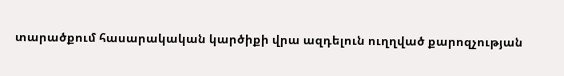տարածքում հասարակական կարծիքի վրա ազդելուն ուղղված քարոզչության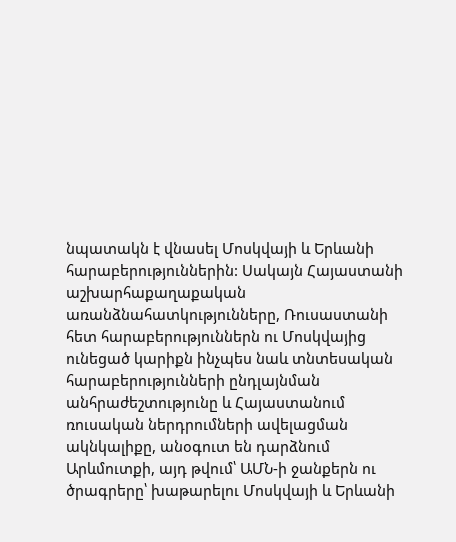նպատակն է վնասել Մոսկվայի և Երևանի հարաբերություններին: Սակայն Հայաստանի աշխարհաքաղաքական առանձնահատկությունները, Ռուսաստանի հետ հարաբերություններն ու Մոսկվայից ունեցած կարիքն ինչպես նաև տնտեսական հարաբերությունների ընդլայնման անհրաժեշտությունը և Հայաստանում ռուսական ներդրումների ավելացման ակնկալիքը, անօգուտ են դարձնում Արևմուտքի, այդ թվում՝ ԱՄՆ-ի ջանքերն ու ծրագրերը՝ խաթարելու Մոսկվայի և Երևանի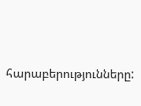հարաբերությունները: